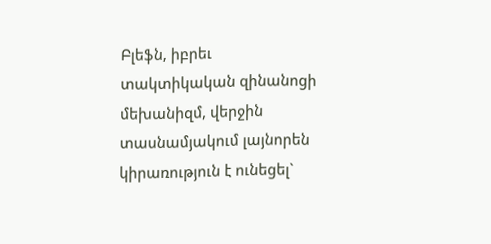Բլեֆն, իբրեւ տակտիկական զինանոցի մեխանիզմ, վերջին տասնամյակում լայնորեն կիրառություն է ունեցել`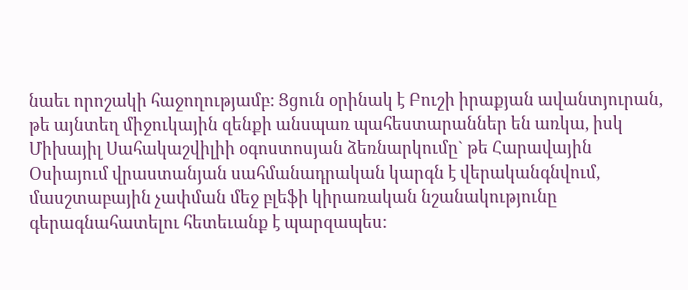նաեւ որոշակի հաջողությամբ: Ցցուն օրինակ է Բուշի իրաքյան ավանտյուրան, թե այնտեղ միջուկային զենքի անսպառ պահեստարաններ են առկա, իսկ Միխայիլ Սահակաշվիլիի օգոստոսյան ձեռնարկումը` թե Հարավային Օսիայում վրաստանյան սահմանադրական կարգն է վերականգնվում, մասշտաբային չափման մեջ բլեֆի կիրառական նշանակությունը գերագնահատելու հետեւանք է պարզապես: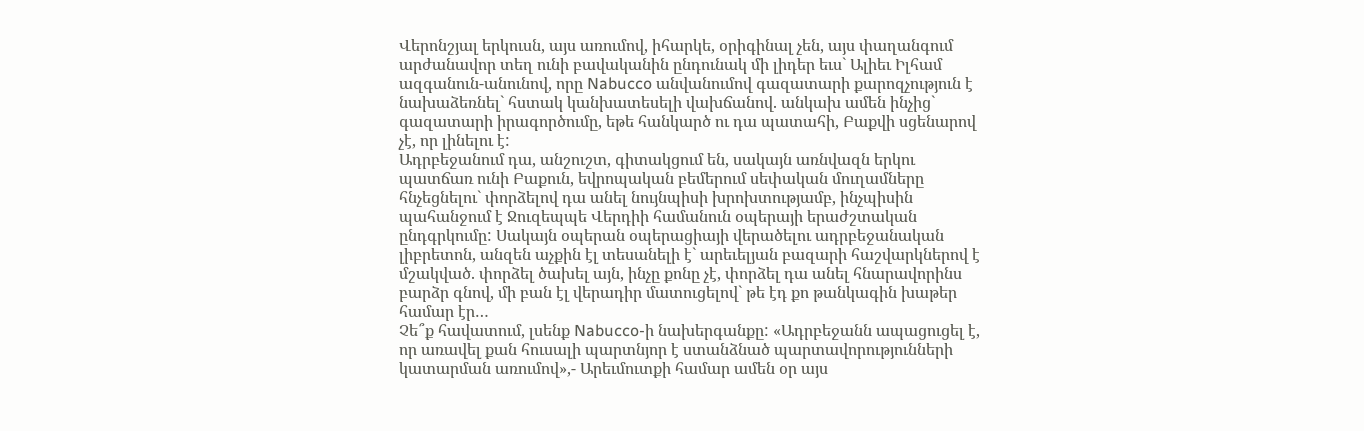Վերոնշյալ երկուսն, այս առումով, իհարկե, օրիգինալ չեն, այս փաղանգում արժանավոր տեղ ունի բավականին ընդունակ մի լիդեր եւս` Ալիեւ Իլհամ ազգանուն-անունով, որը Nabucco անվանումով գազատարի քարոզչություն է նախաձեռնել` հստակ կանխատեսելի վախճանով. անկախ ամեն ինչից` գազատարի իրագործումը, եթե հանկարծ ու դա պատահի, Բաքվի սցենարով չէ, որ լինելու է:
Ադրբեջանում դա, անշուշտ, գիտակցում են, սակայն առնվազն երկու պատճառ ունի Բաքուն, եվրոպական բեմերում սեփական մուղամները հնչեցնելու` փորձելով դա անել նույնպիսի խրոխտությամբ, ինչպիսին պահանջում է Ջուզեպպե Վերդիի համանուն օպերայի երաժշտական ընդգրկումը: Սակայն օպերան օպերացիայի վերածելու ադրբեջանական լիբրետոն, անզեն աչքին էլ տեսանելի է` արեւելյան բազարի հաշվարկներով է մշակված. փորձել ծախել այն, ինչը քոնը չէ, փորձել դա անել հնարավորինս բարձր գնով, մի բան էլ վերադիր մատուցելով` թե էդ քո թանկագին խաթեր համար էր…
Չե՞ք հավատում, լսենք Nabucco-ի նախերգանքը: «Ադրբեջանն ապացուցել է, որ առավել քան հուսալի պարտնյոր է ստանձնած պարտավորությունների կատարման առումով»,- Արեւմուտքի համար ամեն օր այս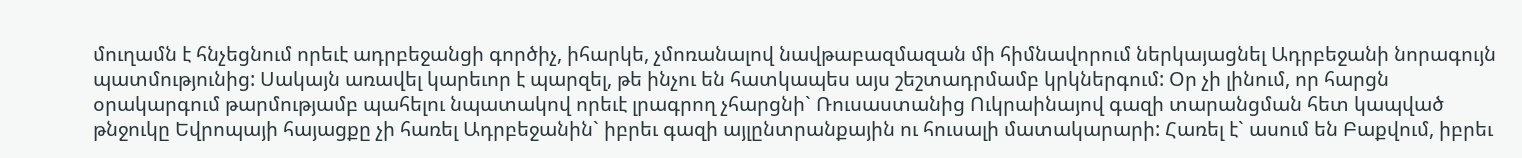մուղամն է հնչեցնում որեւէ ադրբեջանցի գործիչ, իհարկե, չմոռանալով նավթաբազմազան մի հիմնավորում ներկայացնել Ադրբեջանի նորագույն պատմությունից: Սակայն առավել կարեւոր է պարզել, թե ինչու են հատկապես այս շեշտադրմամբ կրկներգում: Օր չի լինում, որ հարցն օրակարգում թարմությամբ պահելու նպատակով որեւէ լրագրող չհարցնի` Ռուսաստանից Ուկրաինայով գազի տարանցման հետ կապված թնջուկը Եվրոպայի հայացքը չի հառել Ադրբեջանին` իբրեւ գազի այլընտրանքային ու հուսալի մատակարարի: Հառել է` ասում են Բաքվում, իբրեւ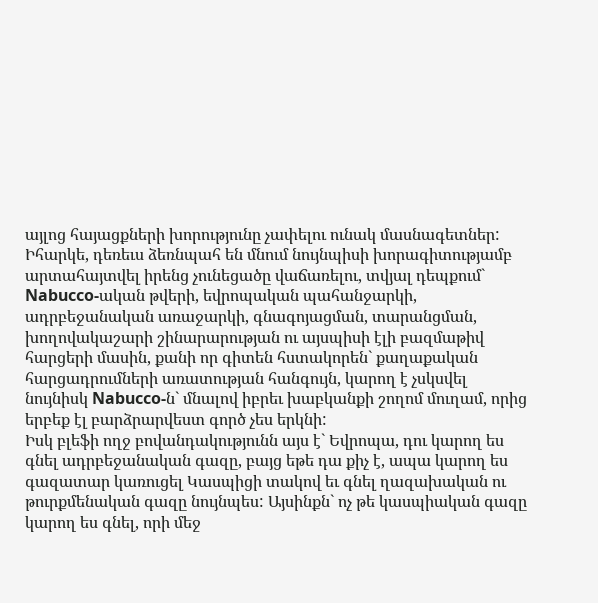այլոց հայացքների խորությունը չափելու ունակ մասնագետներ:
Իհարկե, դեռեւս ձեռնպահ են մնում նույնպիսի խորագիտությամբ արտահայտվել իրենց չունեցածը վաճառելու, տվյալ դեպքում` Nabucco-ական թվերի, եվրոպական պահանջարկի, ադրբեջանական առաջարկի, գնագոյացման, տարանցման, խողովակաշարի շինարարության ու այսպիսի էլի բազմաթիվ հարցերի մասին, քանի որ գիտեն հստակորեն` քաղաքական հարցադրումների առատության հանգույն, կարող է չսկսվել նույնիսկ Nabucco-ն` մնալով իբրեւ խաբկանքի շողոմ մուղամ, որից երբեք էլ բարձրարվեստ գործ չես երկնի:
Իսկ բլեֆի ողջ բովանդակությունն այս է` Եվրոպա, դու կարող ես գնել ադրբեջանական գազը, բայց եթե դա քիչ է, ապա կարող ես գազատար կառուցել Կասպիցի տակով եւ գնել ղազախական ու թուրքմենական գազը նույնպես: Այսինքն` ոչ թե կասպիական գազը կարող ես գնել, որի մեջ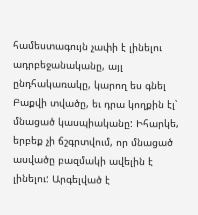համեստագույն չափի է լինելու ադրբեջանականը, այլ ընդհակառակը, կարող ես գնել Բաքվի տվածը, եւ դրա կողքին էլ՝ մնացած կասպիականը: Իհարկե, երբեք չի ճշգրտվում, որ մնացած ասվածը բազմակի ավելին է լինելու: Արգելված է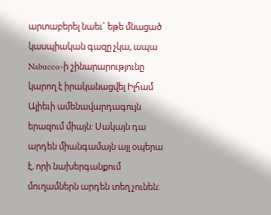արտաբերել նաեւ` եթե մնացած կասպիական գազը չկա, ապա Nabucco-ի շինարարությունը կարող է իրականացվել Իլհամ Ալիեւի ամենավարդագույն երազում միայն: Սակայն դա արդեն միանգամայն այլ օպերա է, որի նախերգանքում մուղամներն արդեն տեղ չունեն: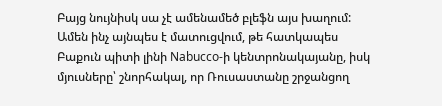Բայց նույնիսկ սա չէ ամենամեծ բլեֆն այս խաղում: Ամեն ինչ այնպես է մատուցվում, թե հատկապես Բաքուն պիտի լինի Nabucco-ի կենտրոնակայանը, իսկ մյուսները՝ շնորհակալ, որ Ռուսաստանը շրջանցող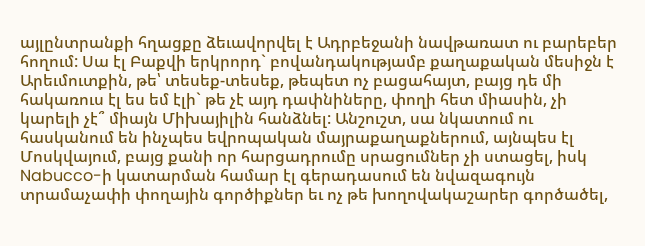այլընտրանքի հղացքը ձեւավորվել է Ադրբեջանի նավթառատ ու բարեբեր հողում: Սա էլ Բաքվի երկրորդ` բովանդակությամբ քաղաքական մեսիջն է Արեւմուտքին, թե՝ տեսեք-տեսեք, թեպետ ոչ բացահայտ, բայց դե մի հակառուս էլ ես եմ էլի` թե չէ այդ դափնիները, փողի հետ միասին, չի կարելի չէ՞ միայն Միխայիլին հանձնել: Անշուշտ, սա նկատում ու հասկանում են ինչպես եվրոպական մայրաքաղաքներում, այնպես էլ Մոսկվայում, բայց քանի որ հարցադրումը սրացումներ չի ստացել, իսկ Nabucco-ի կատարման համար էլ գերադասում են նվազագույն տրամաչափի փողային գործիքներ եւ ոչ թե խողովակաշարեր գործածել,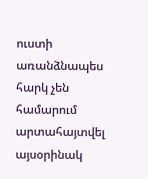ուստի առանձնապես հարկ չեն համարում արտահայտվել այսօրինակ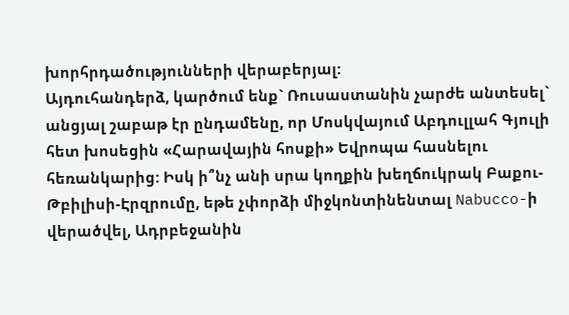խորհրդածությունների վերաբերյալ:
Այդուհանդերձ, կարծում ենք` Ռուսաստանին չարժե անտեսել` անցյալ շաբաթ էր ընդամենը, որ Մոսկվայում Աբդուլլահ Գյուլի հետ խոսեցին «Հարավային հոսքի» Եվրոպա հասնելու հեռանկարից: Իսկ ի՞նչ անի սրա կողքին խեղճուկրակ Բաքու-Թբիլիսի-Էրզրումը, եթե չփորձի միջկոնտինենտալ Nabucco-ի վերածվել, Ադրբեջանին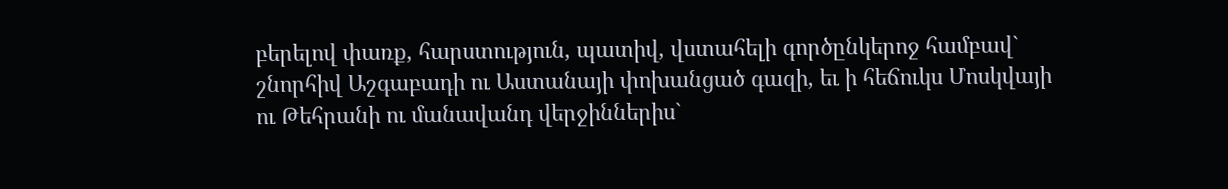բերելով փառք, հարստություն, պատիվ, վստահելի գործընկերոջ համբավ` շնորհիվ Աշգաբադի ու Աստանայի փոխանցած գազի, եւ ի հեճուկս Մոսկվայի ու Թեհրանի ու մանավանդ վերջիններիս`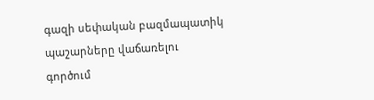գազի սեփական բազմապատիկ պաշարները վաճառելու գործում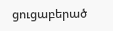ցուցաբերած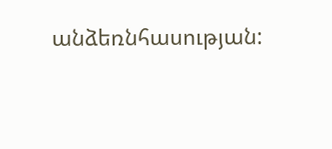անձեռնհասության: